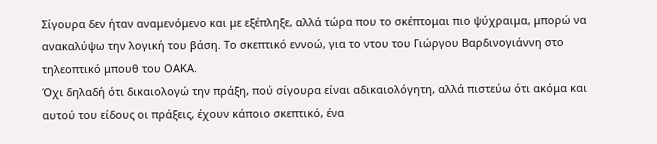Σίγουρα δεν ήταν αναμενόμενο και με εξέπληξε, αλλά τώρα που το σκέπτομαι πιο ψύχραιμα, μπορώ να ανακαλύψω την λογική του βάση. Το σκεπτικό εννοώ, για το ντου του Γιώργου Βαρδινογιάννη στο τηλεοπτικό μπουθ του ΟΑΚΑ.
Όχι δηλαδή ότι δικαιολογώ την πράξη, πού σίγουρα είναι αδικαιολόγητη, αλλά πιστεύω ότι ακόμα και αυτού του είδους οι πράξεις, έχουν κάποιο σκεπτικό, ένα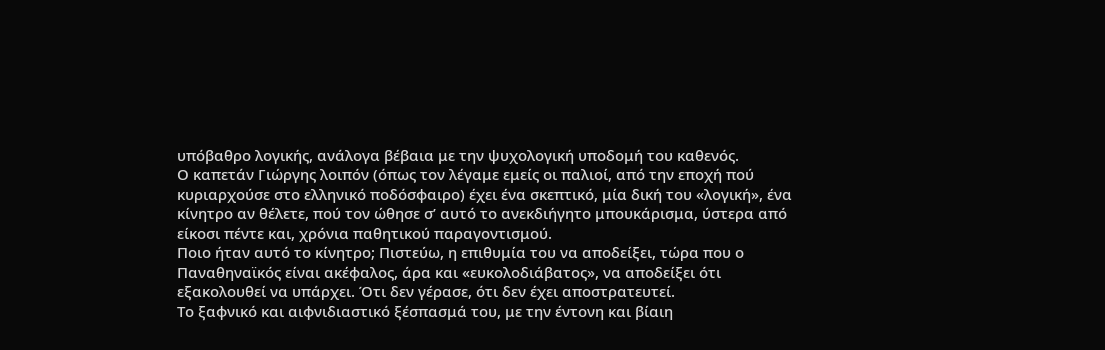υπόβαθρο λογικής, ανάλογα βέβαια με την ψυχολογική υποδομή του καθενός.
Ο καπετάν Γιώργης λοιπόν (όπως τον λέγαμε εμείς οι παλιοί, από την εποχή πού κυριαρχούσε στο ελληνικό ποδόσφαιρο) έχει ένα σκεπτικό, μία δική του «λογική», ένα κίνητρο αν θέλετε, πού τον ώθησε σ’ αυτό το ανεκδιήγητο μπουκάρισμα, ύστερα από είκοσι πέντε και, χρόνια παθητικού παραγοντισμού.
Ποιο ήταν αυτό το κίνητρο; Πιστεύω, η επιθυμία του να αποδείξει, τώρα που ο Παναθηναϊκός είναι ακέφαλος, άρα και «ευκολοδιάβατος», να αποδείξει ότι εξακολουθεί να υπάρχει. Ότι δεν γέρασε, ότι δεν έχει αποστρατευτεί.
Το ξαφνικό και αιφνιδιαστικό ξέσπασμά του, με την έντονη και βίαιη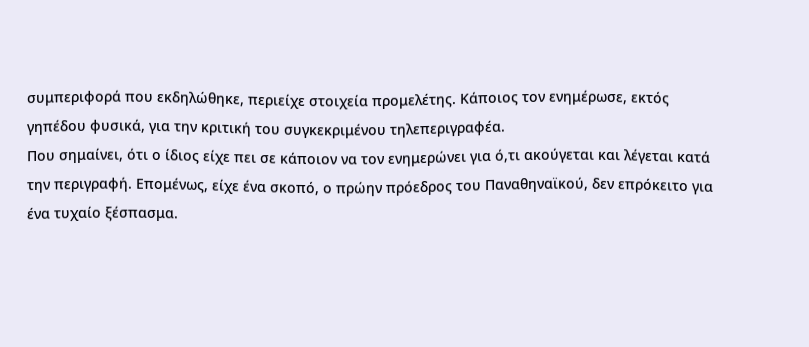συμπεριφορά που εκδηλώθηκε, περιείχε στοιχεία προμελέτης. Κάποιος τον ενημέρωσε, εκτός γηπέδου φυσικά, για την κριτική του συγκεκριμένου τηλεπεριγραφέα.
Που σημαίνει, ότι ο ίδιος είχε πει σε κάποιον να τον ενημερώνει για ό,τι ακούγεται και λέγεται κατά την περιγραφή. Επομένως, είχε ένα σκοπό, ο πρώην πρόεδρος του Παναθηναϊκού, δεν επρόκειτο για ένα τυχαίο ξέσπασμα.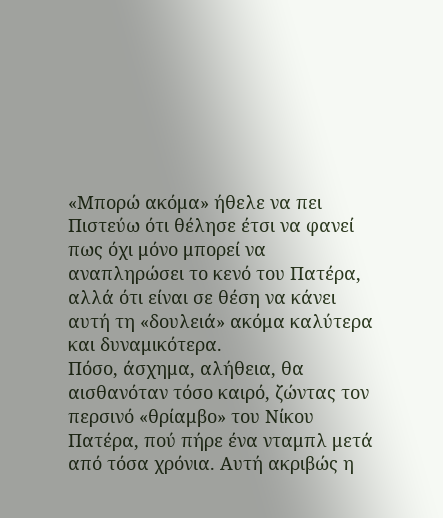«Μπορώ ακόμα» ήθελε να πει
Πιστεύω ότι θέλησε έτσι να φανεί πως όχι μόνο μπορεί να αναπληρώσει το κενό του Πατέρα, αλλά ότι είναι σε θέση να κάνει αυτή τη «δουλειά» ακόμα καλύτερα και δυναμικότερα.
Πόσο, άσχημα, αλήθεια, θα αισθανόταν τόσο καιρό, ζώντας τον περσινό «θρίαμβο» του Νίκου Πατέρα, πού πήρε ένα νταμπλ μετά από τόσα χρόνια. Αυτή ακριβώς η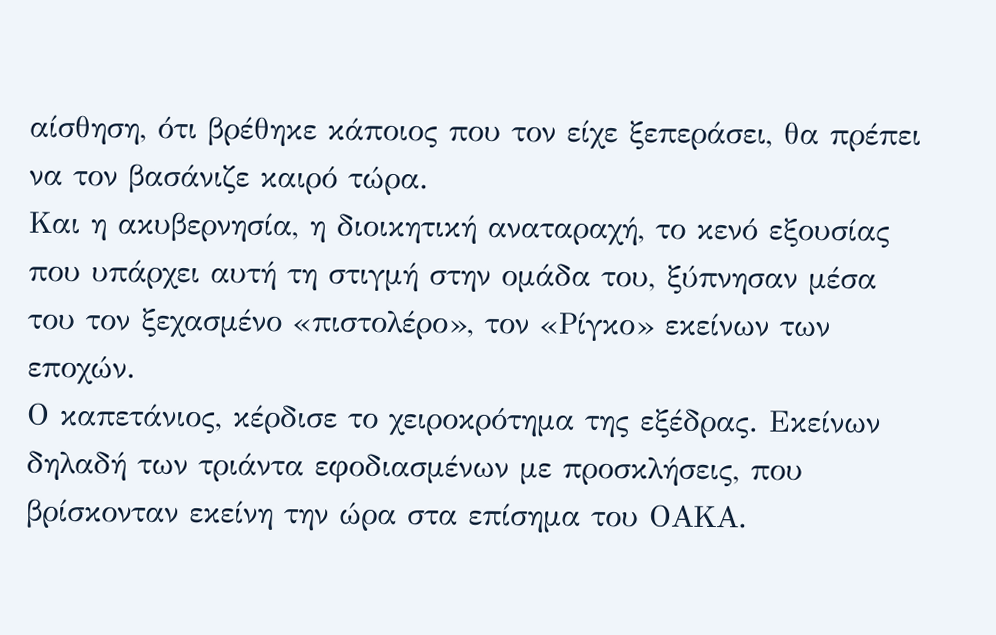αίσθηση, ότι βρέθηκε κάποιος που τον είχε ξεπεράσει, θα πρέπει να τον βασάνιζε καιρό τώρα.
Και η ακυβερνησία, η διοικητική αναταραχή, το κενό εξουσίας που υπάρχει αυτή τη στιγμή στην ομάδα του, ξύπνησαν μέσα του τον ξεχασμένο «πιστολέρο», τον «Ρίγκο» εκείνων των εποχών.
Ο καπετάνιος, κέρδισε το χειροκρότημα της εξέδρας. Εκείνων δηλαδή των τριάντα εφοδιασμένων με προσκλήσεις, που βρίσκονταν εκείνη την ώρα στα επίσημα του ΟΑΚΑ.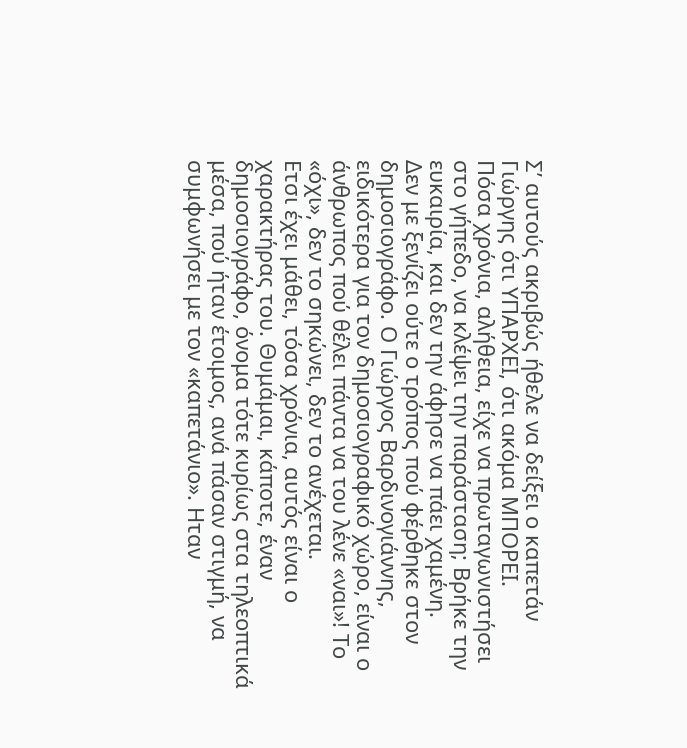Σ’ αυτούς ακριβώς ήθελε να δείξει ο καπετάν Γιώργης ότι ΥΠΑΡΧΕΙ, ότι ακόμα ΜΠΟΡΕΙ.
Πόσα χρόνια, αλήθεια, είχε να πρωταγωνιστήσει στο γήπεδο, να κλέψει την παράσταση; Βρήκε την ευκαιρία, και δεν την άφησε να πάει χαμένη.
Δεν με ξενίζει ούτε ο τρόπος πού φέρθηκε στον δημοσιογράφο. Ο Γιώργος Βαρδινογιάννης, ειδικότερα για τον δημοσιογραφικό χώρο, είναι ο άνθρωπος πού θέλει πάντα να του λένε «ναι»! Το «όχι», δεν το σηκώνει, δεν το ανέχεται.
Ετσι έχει μάθει, τόσα χρόνια, αυτός είναι ο χαρακτήρας του. Θυμάμαι, κάποτε, έναν δημοσιογράφο, όνομα τότε κυρίως στα τηλεοπτικά μέσα, πού ήταν έτοιμος, ανά πάσαν στιγμή, να συμφωνήσει με τον «καπετάνιο». Ηταν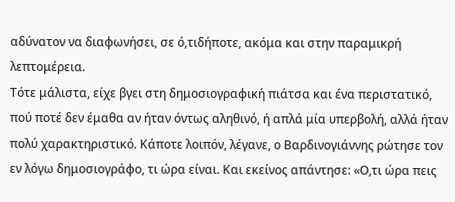αδύνατον να διαφωνήσει, σε ό,τιδήποτε, ακόμα και στην παραμικρή λεπτομέρεια.
Τότε μάλιστα, είχε βγει στη δημοσιογραφική πιάτσα και ένα περιστατικό, πού ποτέ δεν έμαθα αν ήταν όντως αληθινό, ή απλά μία υπερβολή, αλλά ήταν πολύ χαρακτηριστικό. Κάποτε λοιπόν, λέγανε, ο Βαρδινογιάννης ρώτησε τον εν λόγω δημοσιογράφο, τι ώρα είναι. Και εκείνος απάντησε: «Ο,τι ώρα πεις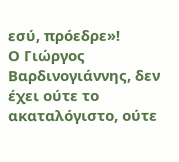εσύ, πρόεδρε»!
Ο Γιώργος Βαρδινογιάννης, δεν έχει ούτε το ακαταλόγιστο, ούτε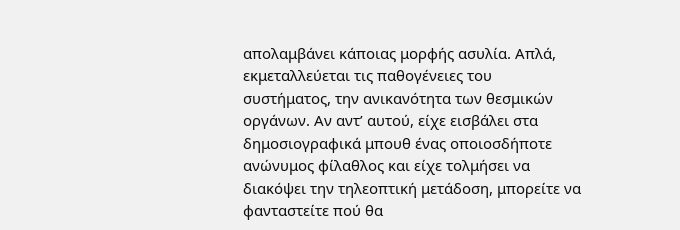απολαμβάνει κάποιας μορφής ασυλία. Απλά, εκμεταλλεύεται τις παθογένειες του συστήματος, την ανικανότητα των θεσμικών οργάνων. Αν αντ’ αυτού, είχε εισβάλει στα δημοσιογραφικά μπουθ ένας οποιοσδήποτε ανώνυμος φίλαθλος και είχε τολμήσει να διακόψει την τηλεοπτική μετάδοση, μπορείτε να φανταστείτε πού θα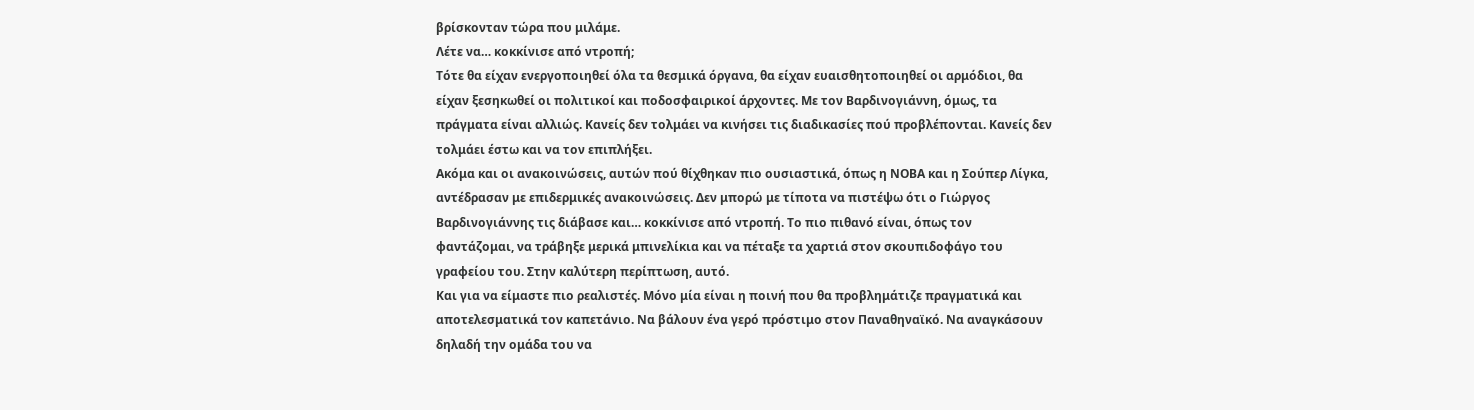βρίσκονταν τώρα που μιλάμε.
Λέτε να… κοκκίνισε από ντροπή;
Τότε θα είχαν ενεργοποιηθεί όλα τα θεσμικά όργανα, θα είχαν ευαισθητοποιηθεί οι αρμόδιοι, θα είχαν ξεσηκωθεί οι πολιτικοί και ποδοσφαιρικοί άρχοντες. Με τον Βαρδινογιάννη, όμως, τα πράγματα είναι αλλιώς. Κανείς δεν τολμάει να κινήσει τις διαδικασίες πού προβλέπονται. Κανείς δεν τολμάει έστω και να τον επιπλήξει.
Ακόμα και οι ανακοινώσεις, αυτών πού θίχθηκαν πιο ουσιαστικά, όπως η ΝΟΒΑ και η Σούπερ Λίγκα, αντέδρασαν με επιδερμικές ανακοινώσεις. Δεν μπορώ με τίποτα να πιστέψω ότι ο Γιώργος Βαρδινογιάννης τις διάβασε και… κοκκίνισε από ντροπή. Το πιο πιθανό είναι, όπως τον φαντάζομαι, να τράβηξε μερικά μπινελίκια και να πέταξε τα χαρτιά στον σκουπιδοφάγο του γραφείου του. Στην καλύτερη περίπτωση, αυτό.
Και για να είμαστε πιο ρεαλιστές. Μόνο μία είναι η ποινή που θα προβλημάτιζε πραγματικά και αποτελεσματικά τον καπετάνιο. Να βάλουν ένα γερό πρόστιμο στον Παναθηναϊκό. Να αναγκάσουν δηλαδή την ομάδα του να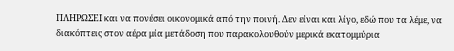ΠΛΗΡΩΣΕΙ και να πονέσει οικονομικά από την ποινή. Δεν είναι και λίγο, εδώ που τα λέμε, να διακόπτεις στον αέρα μία μετάδοση που παρακολουθούν μερικά εκατομμύρια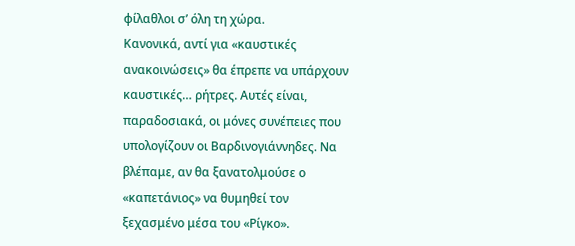φίλαθλοι σ’ όλη τη χώρα.
Κανονικά, αντί για «καυστικές ανακοινώσεις» θα έπρεπε να υπάρχουν καυστικές… ρήτρες. Αυτές είναι, παραδοσιακά, οι μόνες συνέπειες που υπολογίζουν οι Βαρδινογιάννηδες. Να βλέπαμε, αν θα ξανατολμούσε ο «καπετάνιος» να θυμηθεί τον ξεχασμένο μέσα του «Ρίγκο».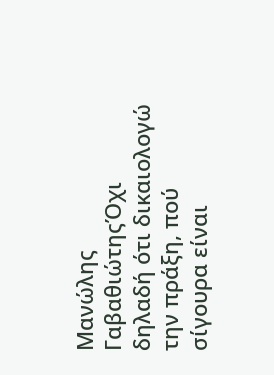Μανώλης ΓαβαθιώτηςΌχι δηλαδή ότι δικαιολογώ την πράξη, πού σίγουρα είναι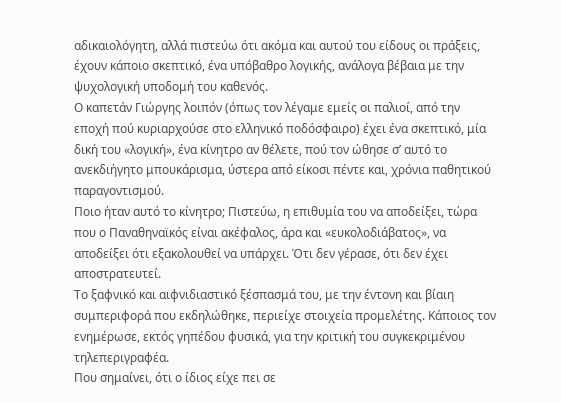αδικαιολόγητη, αλλά πιστεύω ότι ακόμα και αυτού του είδους οι πράξεις, έχουν κάποιο σκεπτικό, ένα υπόβαθρο λογικής, ανάλογα βέβαια με την ψυχολογική υποδομή του καθενός.
Ο καπετάν Γιώργης λοιπόν (όπως τον λέγαμε εμείς οι παλιοί, από την εποχή πού κυριαρχούσε στο ελληνικό ποδόσφαιρο) έχει ένα σκεπτικό, μία δική του «λογική», ένα κίνητρο αν θέλετε, πού τον ώθησε σ’ αυτό το ανεκδιήγητο μπουκάρισμα, ύστερα από είκοσι πέντε και, χρόνια παθητικού παραγοντισμού.
Ποιο ήταν αυτό το κίνητρο; Πιστεύω, η επιθυμία του να αποδείξει, τώρα που ο Παναθηναϊκός είναι ακέφαλος, άρα και «ευκολοδιάβατος», να αποδείξει ότι εξακολουθεί να υπάρχει. Ότι δεν γέρασε, ότι δεν έχει αποστρατευτεί.
Το ξαφνικό και αιφνιδιαστικό ξέσπασμά του, με την έντονη και βίαιη συμπεριφορά που εκδηλώθηκε, περιείχε στοιχεία προμελέτης. Κάποιος τον ενημέρωσε, εκτός γηπέδου φυσικά, για την κριτική του συγκεκριμένου τηλεπεριγραφέα.
Που σημαίνει, ότι ο ίδιος είχε πει σε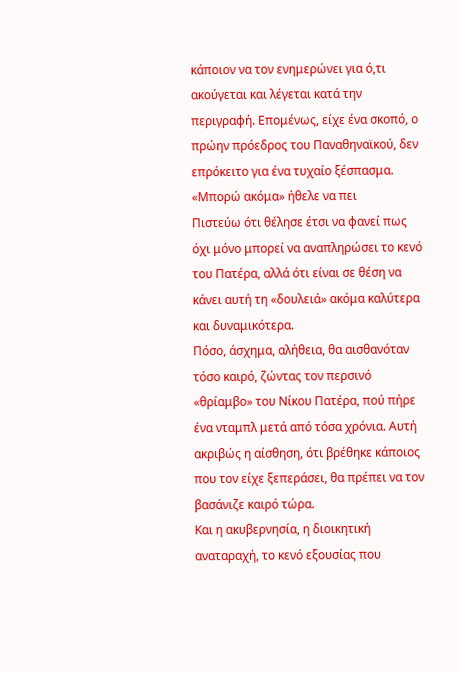κάποιον να τον ενημερώνει για ό,τι ακούγεται και λέγεται κατά την περιγραφή. Επομένως, είχε ένα σκοπό, ο πρώην πρόεδρος του Παναθηναϊκού, δεν επρόκειτο για ένα τυχαίο ξέσπασμα.
«Μπορώ ακόμα» ήθελε να πει
Πιστεύω ότι θέλησε έτσι να φανεί πως όχι μόνο μπορεί να αναπληρώσει το κενό του Πατέρα, αλλά ότι είναι σε θέση να κάνει αυτή τη «δουλειά» ακόμα καλύτερα και δυναμικότερα.
Πόσο, άσχημα, αλήθεια, θα αισθανόταν τόσο καιρό, ζώντας τον περσινό «θρίαμβο» του Νίκου Πατέρα, πού πήρε ένα νταμπλ μετά από τόσα χρόνια. Αυτή ακριβώς η αίσθηση, ότι βρέθηκε κάποιος που τον είχε ξεπεράσει, θα πρέπει να τον βασάνιζε καιρό τώρα.
Και η ακυβερνησία, η διοικητική αναταραχή, το κενό εξουσίας που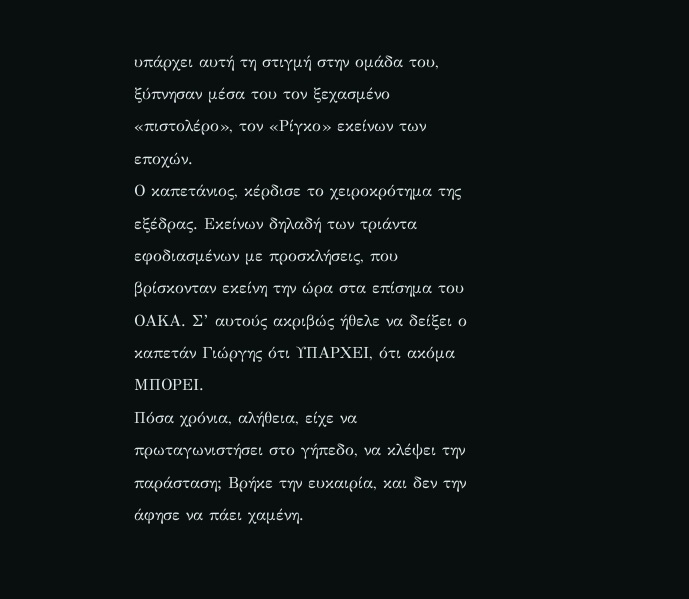υπάρχει αυτή τη στιγμή στην ομάδα του, ξύπνησαν μέσα του τον ξεχασμένο «πιστολέρο», τον «Ρίγκο» εκείνων των εποχών.
Ο καπετάνιος, κέρδισε το χειροκρότημα της εξέδρας. Εκείνων δηλαδή των τριάντα εφοδιασμένων με προσκλήσεις, που βρίσκονταν εκείνη την ώρα στα επίσημα του ΟΑΚΑ. Σ’ αυτούς ακριβώς ήθελε να δείξει ο καπετάν Γιώργης ότι ΥΠΑΡΧΕΙ, ότι ακόμα ΜΠΟΡΕΙ.
Πόσα χρόνια, αλήθεια, είχε να πρωταγωνιστήσει στο γήπεδο, να κλέψει την παράσταση; Βρήκε την ευκαιρία, και δεν την άφησε να πάει χαμένη.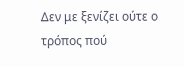Δεν με ξενίζει ούτε ο τρόπος πού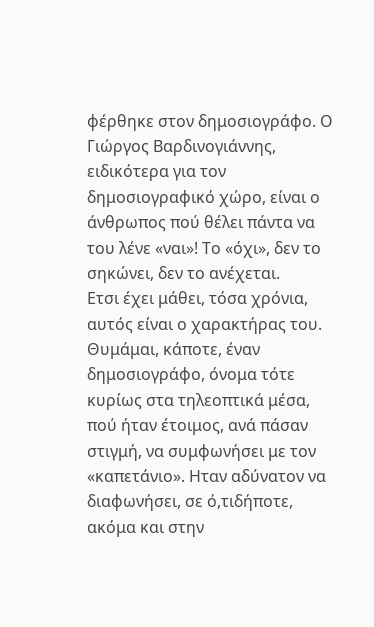φέρθηκε στον δημοσιογράφο. Ο Γιώργος Βαρδινογιάννης, ειδικότερα για τον δημοσιογραφικό χώρο, είναι ο άνθρωπος πού θέλει πάντα να του λένε «ναι»! Το «όχι», δεν το σηκώνει, δεν το ανέχεται.
Ετσι έχει μάθει, τόσα χρόνια, αυτός είναι ο χαρακτήρας του. Θυμάμαι, κάποτε, έναν δημοσιογράφο, όνομα τότε κυρίως στα τηλεοπτικά μέσα, πού ήταν έτοιμος, ανά πάσαν στιγμή, να συμφωνήσει με τον «καπετάνιο». Ηταν αδύνατον να διαφωνήσει, σε ό,τιδήποτε, ακόμα και στην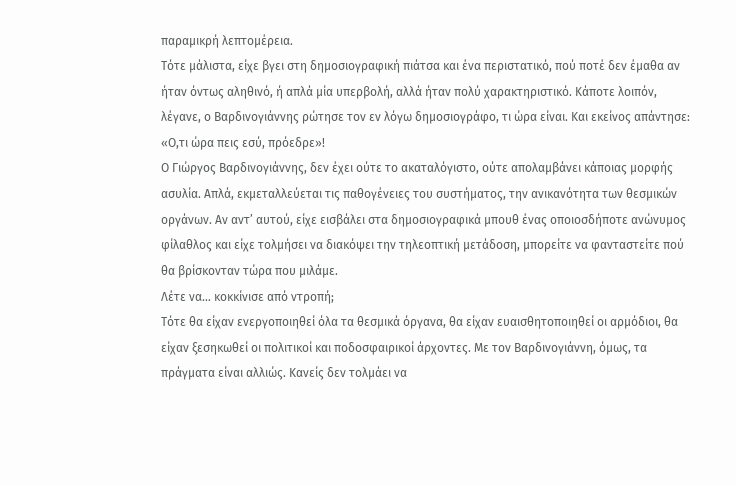παραμικρή λεπτομέρεια.
Τότε μάλιστα, είχε βγει στη δημοσιογραφική πιάτσα και ένα περιστατικό, πού ποτέ δεν έμαθα αν ήταν όντως αληθινό, ή απλά μία υπερβολή, αλλά ήταν πολύ χαρακτηριστικό. Κάποτε λοιπόν, λέγανε, ο Βαρδινογιάννης ρώτησε τον εν λόγω δημοσιογράφο, τι ώρα είναι. Και εκείνος απάντησε: «Ο,τι ώρα πεις εσύ, πρόεδρε»!
Ο Γιώργος Βαρδινογιάννης, δεν έχει ούτε το ακαταλόγιστο, ούτε απολαμβάνει κάποιας μορφής ασυλία. Απλά, εκμεταλλεύεται τις παθογένειες του συστήματος, την ανικανότητα των θεσμικών οργάνων. Αν αντ’ αυτού, είχε εισβάλει στα δημοσιογραφικά μπουθ ένας οποιοσδήποτε ανώνυμος φίλαθλος και είχε τολμήσει να διακόψει την τηλεοπτική μετάδοση, μπορείτε να φανταστείτε πού θα βρίσκονταν τώρα που μιλάμε.
Λέτε να… κοκκίνισε από ντροπή;
Τότε θα είχαν ενεργοποιηθεί όλα τα θεσμικά όργανα, θα είχαν ευαισθητοποιηθεί οι αρμόδιοι, θα είχαν ξεσηκωθεί οι πολιτικοί και ποδοσφαιρικοί άρχοντες. Με τον Βαρδινογιάννη, όμως, τα πράγματα είναι αλλιώς. Κανείς δεν τολμάει να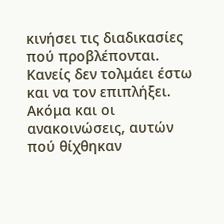κινήσει τις διαδικασίες πού προβλέπονται. Κανείς δεν τολμάει έστω και να τον επιπλήξει.
Ακόμα και οι ανακοινώσεις, αυτών πού θίχθηκαν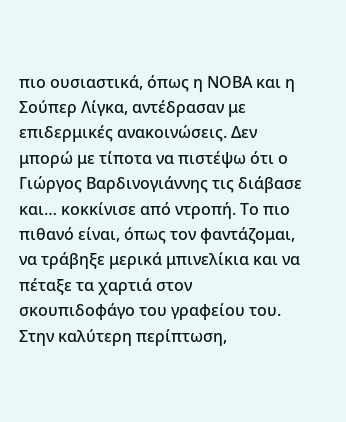πιο ουσιαστικά, όπως η ΝΟΒΑ και η Σούπερ Λίγκα, αντέδρασαν με επιδερμικές ανακοινώσεις. Δεν μπορώ με τίποτα να πιστέψω ότι ο Γιώργος Βαρδινογιάννης τις διάβασε και… κοκκίνισε από ντροπή. Το πιο πιθανό είναι, όπως τον φαντάζομαι, να τράβηξε μερικά μπινελίκια και να πέταξε τα χαρτιά στον σκουπιδοφάγο του γραφείου του. Στην καλύτερη περίπτωση,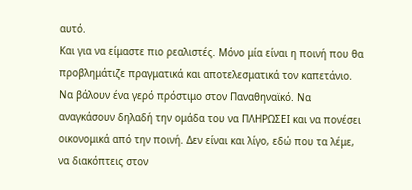αυτό.
Και για να είμαστε πιο ρεαλιστές. Μόνο μία είναι η ποινή που θα προβλημάτιζε πραγματικά και αποτελεσματικά τον καπετάνιο. Να βάλουν ένα γερό πρόστιμο στον Παναθηναϊκό. Να αναγκάσουν δηλαδή την ομάδα του να ΠΛΗΡΩΣΕΙ και να πονέσει οικονομικά από την ποινή. Δεν είναι και λίγο, εδώ που τα λέμε, να διακόπτεις στον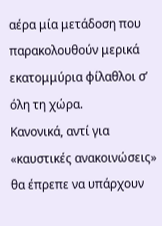αέρα μία μετάδοση που παρακολουθούν μερικά εκατομμύρια φίλαθλοι σ’ όλη τη χώρα.
Κανονικά, αντί για «καυστικές ανακοινώσεις» θα έπρεπε να υπάρχουν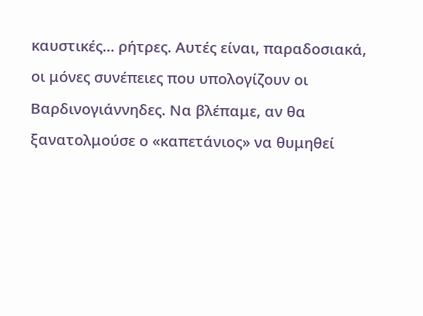καυστικές… ρήτρες. Αυτές είναι, παραδοσιακά, οι μόνες συνέπειες που υπολογίζουν οι Βαρδινογιάννηδες. Να βλέπαμε, αν θα ξανατολμούσε ο «καπετάνιος» να θυμηθεί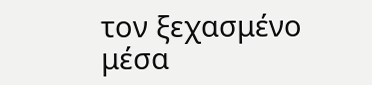τον ξεχασμένο μέσα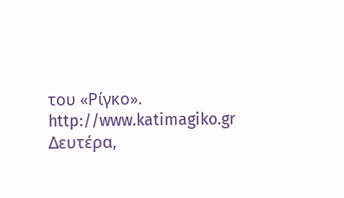του «Ρίγκο».
http://www.katimagiko.gr
Δευτέρα,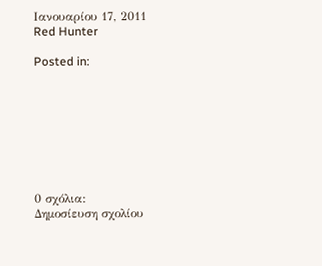Ιανουαρίου 17, 2011
Red Hunter

Posted in:








0 σχόλια:
Δημοσίευση σχολίου